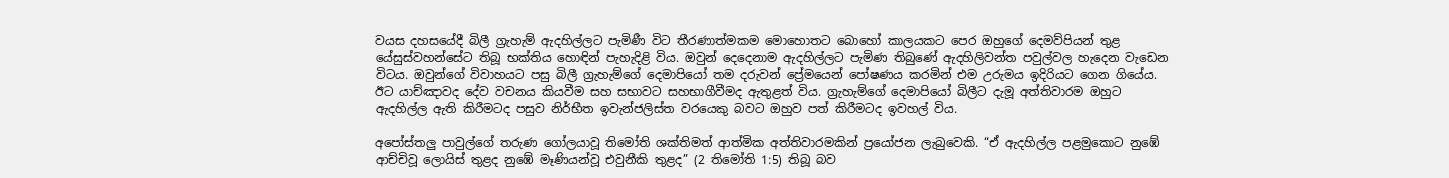වයස දහසයේදී බිලී ග්‍රැහැම් ඇදහිල්ලට පැමිණී විට තීරණාත්මකම මොහොතට බොහෝ කාලයකට පෙර ඔහුගේ දෙමව්පියන් තුළ යේසුස්වහන්සේට තිබූ භක්තිය හොඳින් පැහැදිළි විය. ඔවුන් දෙදෙනාම ඇදහිල්ලට පැමිණ තිබුණේ ඇදහිලිවන්ත පවුල්වල හැදෙන වැඩෙන විටය. ඔවුන්ගේ විවාහයට පසු බිලී ග්‍රැහැම්ගේ දෙමාපියෝ තම දරුවන් ප්‍රේමයෙන් පෝෂණය කරමින් එම උරුමය ඉදිරියට ගෙන ගියේය. ඊට යාච්ඤාවද දේව වචනය කියවීම සහ සභාවට සහභාගීවීමද ඇතුළත් විය. ග්‍රැහැම්ගේ දෙමාපියෝ බිලීට දැමූ අත්තිවාරම ඔහුට ඇදහිල්ල ඇති කිරීමටද පසුව නිර්භීත ඉවැන්ජලිස්ත වරයෙකු බවට ඔහුව පත් කිරීමටද ඉවහල් විය.

අපෝස්තලු පාවුල්ගේ තරුණ ගෝලයාවූ තිමෝති ශක්තිමත් ආත්මික අත්තිවාරමකින් ප්‍රයෝජන ලැබුවෙකි. “ඒ ඇදහිල්ල පළමුකොට නුඹේ ආච්චිවූ ලොයිස් තුළද නුඹේ මෑණියන්වූ එවුනීකි තුළද” (2 තිමෝති 1:5) තිබූ බව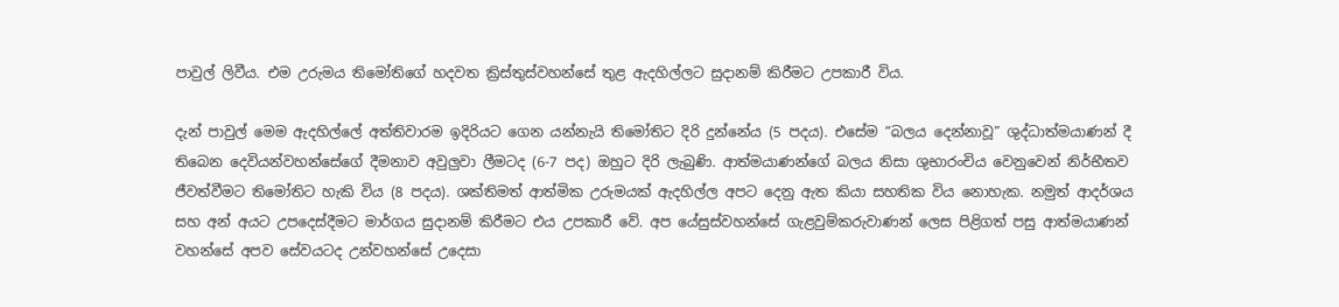පාවුල් ලිවීය. එම උරුමය තිමෝතිගේ හදවත ක්‍රිස්තුස්වහන්සේ තුළ ඇදහිල්ලට සුදානම් කිරීමට උපකාරී විය.

දැන් පාවුල් මෙම ඇදහිල්ලේ අත්තිවාරම ඉදිරියට ගෙන යන්නැයි තිමෝතිට දිරි දුන්නේය (5 පදය). එසේම “බලය දෙන්නාවූ” ශුද්ධාත්මයාණන් දී තිබෙන දෙවියන්වහන්සේගේ දීමනාව අවුලුවා ලීමටද (6-7 පද) ඔහුට දිරි ලැබුණි. ආත්මයාණන්ගේ බලය නිසා ශුභාරංචිය වෙනුවෙන් නිර්භීතව ජීවත්වීමට තිමෝතිට හැකි විය (8 පදය). ශක්තිමත් ආත්මික උරුමයක් ඇදහිල්ල අපට දෙනු ඇත කියා සහතික විය නොහැක. නමුත් ආදර්ශය සහ අන් අයට උපදෙස්දීමට මාර්ගය සුදානම් කිරීමට එය උපකාරී වේ. අප යේසුස්වහන්සේ ගැළවුම්කරුවාණන් ලෙස පිළිගත් පසු ආත්මයාණන් වහන්සේ අපව සේවයටද උන්වහන්සේ උදෙසා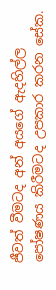ජීවත් වීමටද අන් අයගේ ඇදහිල්ල පෝෂණය කිරීමටද උපකාර කරන සේක.